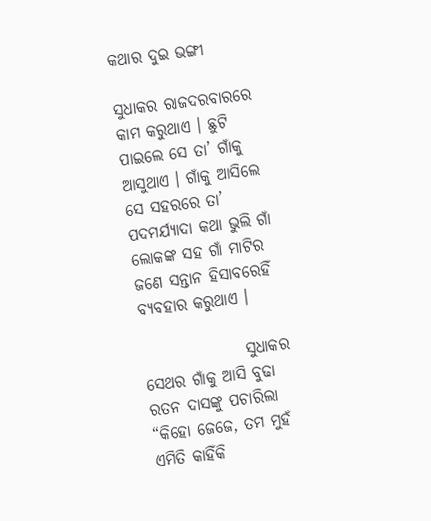କଥାର ଦୁଇ ଭଙ୍ଗୀ

ସୁଧାକର ରାଜଦରବାରରେ କାମ କରୁଥାଏ । ଛୁଟି ପାଇଲେ ସେ ତା’ ଗାଁକୁ ଆସୁଥାଏ । ଗାଁକୁ ଆସିଲେ ସେ ସହରରେ ତା’ ପଦମର୍ଯ୍ୟାଦା କଥା ଭୁଲି ଗାଁ ଲୋକଙ୍କ ସହ ଗାଁ ମାଟିର ଜଣେ ସନ୍ତାନ ହିସାବରେହିଁ ବ୍ୟବହାର କରୁଥାଏ ।

                ସୁଧାକର ସେଥର ଗାଁକୁ ଆସି ବୁଢା ରତନ ଦାସଙ୍କୁ ପଚାରିଲା “କିହୋ ଜେଜେ, ତମ ମୁହଁ ଏମିତି କାହିଁକି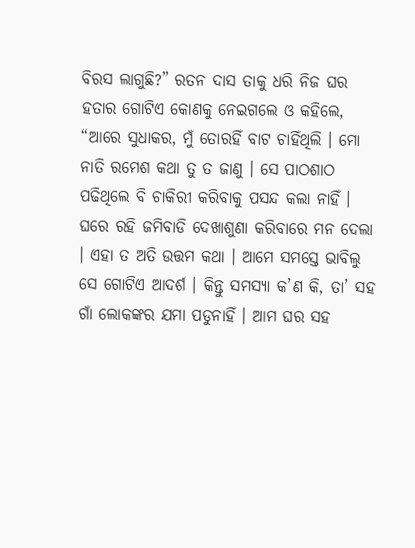ବିରସ ଲାଗୁଛି?” ରତନ ଦାସ ତାକୁ ଧରି ନିଜ ଘର ହତାର ଗୋଟିଏ କୋଣକୁ ନେଇଗଲେ ଓ କହିଲେ, “ଆରେ ସୁଧାକର, ମୁଁ ତୋରହିଁ ବାଟ ଚାହିଁଥିଲି । ମୋ ନାତି ରମେଶ କଥା ତୁ ତ ଜାଣୁ । ସେ ପାଠଶାଠ ପଢିଥିଲେ ବି ଚାକିରୀ କରିବାକୁ ପସନ୍ଦ କଲା ନାହିଁ । ଘରେ ରହି ଜମିବାଡି ଦେଖାଶୁଣା କରିବାରେ ମନ ଦେଲା । ଏହା ତ ଅତି ଉତ୍ତମ କଥା । ଆମେ ସମସ୍ତେ ଭାବିଲୁ ସେ ଗୋଟିଏ ଆଦର୍ଶ । କିନ୍ତୁ ସମସ୍ୟା କ’ଣ କି, ତା’ ସହ ଗାଁ ଲୋକଙ୍କର ଯମା ପଡୁନାହିଁ । ଆମ ଘର ସହ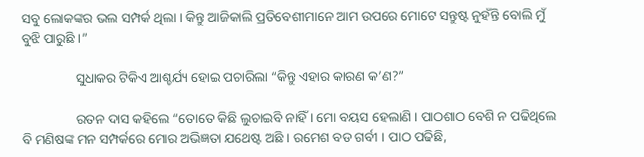ସବୁ ଲୋକଙ୍କର ଭଲ ସମ୍ପର୍କ ଥିଲା । କିନ୍ତୁ ଆଜିକାଲି ପ୍ରତିବେଶୀମାନେ ଆମ ଉପରେ ମୋଟେ ସନ୍ତୁଷ୍ଟ ନୁହଁନ୍ତି ବୋଲି ମୁଁ ବୁଝି ପାରୁଛି ।”

                ସୁଧାକର ଟିକିଏ ଆଶ୍ଚର୍ଯ୍ୟ ହୋଇ ପଚାରିଲା “କିନ୍ତୁ ଏହାର କାରଣ କ’ଣ?”

                ରତନ ଦାସ କହିଲେ “ତୋତେ କିଛି ଲୁଚାଇବି ନାହିଁ । ମୋ ବୟସ ହେଲାଣି । ପାଠଶାଠ ବେଶି ନ ପଢିଥିଲେ ବି ମଣିଷଙ୍କ ମନ ସମ୍ପର୍କରେ ମୋର ଅଭିଜ୍ଞତା ଯଥେଷ୍ଟ ଅଛି । ରମେଶ ବଡ ଗର୍ବୀ । ପାଠ ପଢିଛି,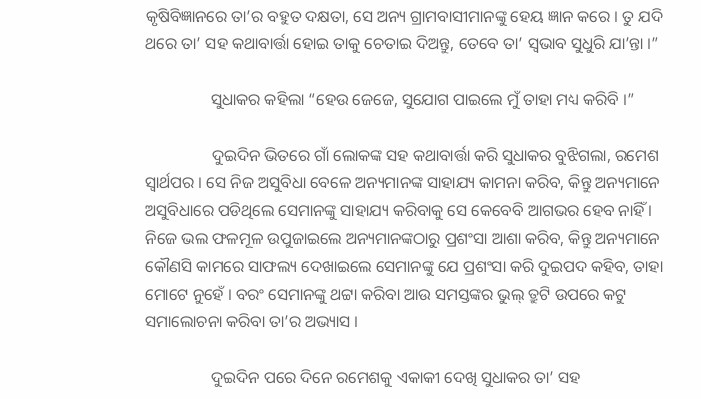କୃଷିବିଜ୍ଞାନରେ ତା’ର ବହୁତ ଦକ୍ଷତା, ସେ ଅନ୍ୟ ଗ୍ରାମବାସୀମାନଙ୍କୁ ହେୟ ଜ୍ଞାନ କରେ । ତୁ ଯଦି ଥରେ ତା’ ସହ କଥାବାର୍ତ୍ତା ହୋଇ ତାକୁ ଚେତାଇ ଦିଅନ୍ତୁ, ତେବେ ତା’ ସ୍ୱଭାବ ସୁଧୁରି ଯା’ନ୍ତା ।”

                ସୁଧାକର କହିଲା “ହେଉ ଜେଜେ, ସୁଯୋଗ ପାଇଲେ ମୁଁ ତାହା ମଧ୍ୟ କରିବି ।”

                ଦୁଇଦିନ ଭିତରେ ଗାଁ ଲୋକଙ୍କ ସହ କଥାବାର୍ତ୍ତା କରି ସୁଧାକର ବୁଝିଗଲା, ରମେଶ ସ୍ୱାର୍ଥପର । ସେ ନିଜ ଅସୁବିଧା ବେଳେ ଅନ୍ୟମାନଙ୍କ ସାହାଯ୍ୟ କାମନା କରିବ, କିନ୍ତୁ ଅନ୍ୟମାନେ ଅସୁବିଧାରେ ପଡିଥିଲେ ସେମାନଙ୍କୁ ସାହାଯ୍ୟ କରିବାକୁ ସେ କେବେବି ଆଗଭର ହେବ ନାହିଁ । ନିଜେ ଭଲ ଫଳମୂଳ ଉପୁଜାଇଲେ ଅନ୍ୟମାନଙ୍କଠାରୁ ପ୍ରଶଂସା ଆଶା କରିବ, କିନ୍ତୁ ଅନ୍ୟମାନେ କୌଣସି କାମରେ ସାଫଲ୍ୟ ଦେଖାଇଲେ ସେମାନଙ୍କୁ ଯେ ପ୍ରଶଂସା କରି ଦୁଇପଦ କହିବ, ତାହା ମୋଟେ ନୁହେଁ । ବରଂ ସେମାନଙ୍କୁ ଥଟ୍ଟା କରିବା ଆଉ ସମସ୍ତଙ୍କର ଭୁଲ୍ ତ୍ରୁଟି ଉପରେ କଟୁ ସମାଲୋଚନା କରିବା ତା’ର ଅଭ୍ୟାସ ।

                ଦୁଇଦିନ ପରେ ଦିନେ ରମେଶକୁ ଏକାକୀ ଦେଖି ସୁଧାକର ତା’ ସହ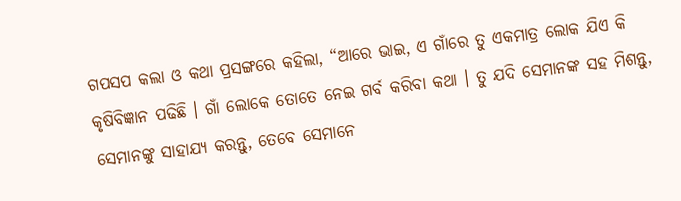ଗପସପ କଲା ଓ କଥା ପ୍ରସଙ୍ଗରେ କହିଲା, “ଆରେ ଭାଇ, ଏ ଗାଁରେ ତୁ ଏକମାତ୍ର ଲୋକ ଯିଏ କି କୃଷିବିଜ୍ଞାନ ପଢିଛି । ଗାଁ ଲୋକେ ତୋତେ ନେଇ ଗର୍ବ କରିବା କଥା । ତୁ ଯଦି ସେମାନଙ୍କ ସହ ମିଶନ୍ତୁ, ସେମାନଙ୍କୁ ସାହାଯ୍ୟ କରନ୍ତୁ, ତେବେ ସେମାନେ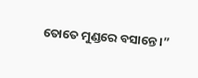ତୋତେ ମୁଣ୍ଡରେ ବସାନ୍ତେ ।”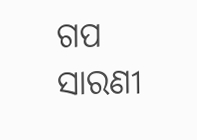ଗପ ସାରଣୀ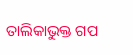ତାଲିକାଭୁକ୍ତ ଗପ